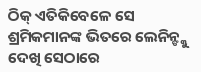ଠିକ୍ ଏତିକିବେଳେ ସେ ଶ୍ରମିକମାନଙ୍କ ଭିତରେ ଲେନିନ୍ଙ୍କୁ ଦେଖି ସେଠାରେ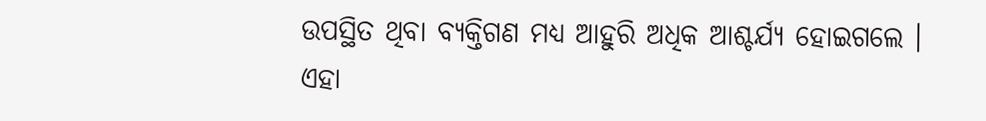ଉପସ୍ଥିତ ଥିବା ବ୍ୟକ୍ତିଗଣ ମଧ୍ୟ ଆହୁରି ଅଧିକ ଆଶ୍ଚର୍ଯ୍ୟ ହୋଇଗଲେ ।
ଏହା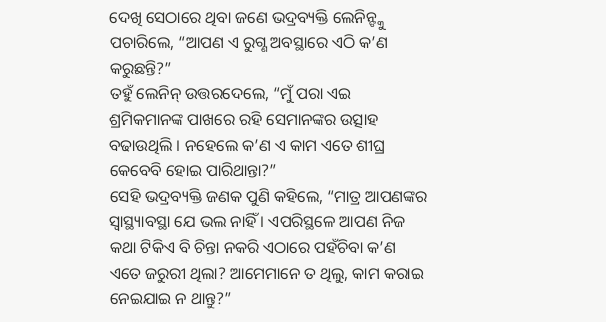ଦେଖି ସେଠାରେ ଥିବା ଜଣେ ଭଦ୍ରବ୍ୟକ୍ତି ଲେନିନ୍ଙ୍କୁ ପଚାରିଲେ, “ଆପଣ ଏ ରୁଗ୍ଣ ଅବସ୍ଥାରେ ଏଠି କ’ଣ କରୁଛନ୍ତି?”
ତହୁଁ ଲେନିନ୍ ଉତ୍ତରଦେଲେ, “ମୁଁ ପରା ଏଇ ଶ୍ରମିକମାନଙ୍କ ପାଖରେ ରହି ସେମାନଙ୍କର ଉତ୍ସାହ ବଢାଉଥିଲି । ନହେଲେ କ’ଣ ଏ କାମ ଏତେ ଶୀଘ୍ର କେବେବି ହୋଇ ପାରିଥାନ୍ତା?”
ସେହି ଭଦ୍ରବ୍ୟକ୍ତି ଜଣକ ପୁଣି କହିଲେ, “ମାତ୍ର ଆପଣଙ୍କର ସ୍ୱାସ୍ଥ୍ୟାବସ୍ଥା ଯେ ଭଲ ନାହିଁ । ଏପରିସ୍ଥଳେ ଆପଣ ନିଜ କଥା ଟିକିଏ ବି ଚିନ୍ତା ନକରି ଏଠାରେ ପହଁଚିବା କ’ଣ ଏତେ ଜରୁରୀ ଥିଲା? ଆମେମାନେ ତ ଥିଲୁ, କାମ କରାଇ ନେଇଯାଇ ନ ଥାନ୍ତୁ?”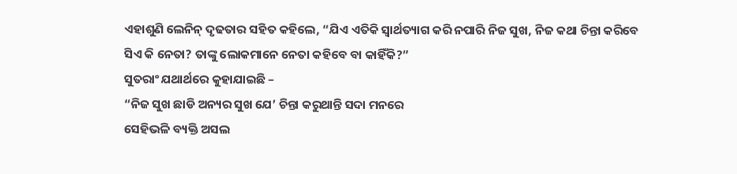ଏହାଶୁଣି ଲେନିନ୍ ଦୃଢତାର ସହିତ କହିଲେ, “ଯିଏ ଏତିକି ସ୍ୱାର୍ଥତ୍ୟାଗ କରି ନପାରି ନିଜ ସୁଖ, ନିଜ କଥା ଚିନ୍ତା କରିବେ ସିଏ କି ନେତା? ତାଙ୍କୁ ଲୋକମାନେ ନେତା କହିବେ ବା କାହିଁକି?”
ସୁତରାଂ ଯଥାର୍ଥରେ କୁହାଯାଇଛି –
“ନିଜ ସୁଖ ଛାଡି ଅନ୍ୟର ସୁଖ ଯେ’ ଚିନ୍ତା କରୁଥାନ୍ତି ସଦା ମନରେ
ସେହିଭଳି ବ୍ୟକ୍ତି ଅସଲ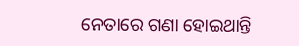ନେତାରେ ଗଣା ହୋଇଥାନ୍ତି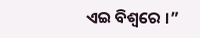ଏଇ ବିଶ୍ୱରେ ।”